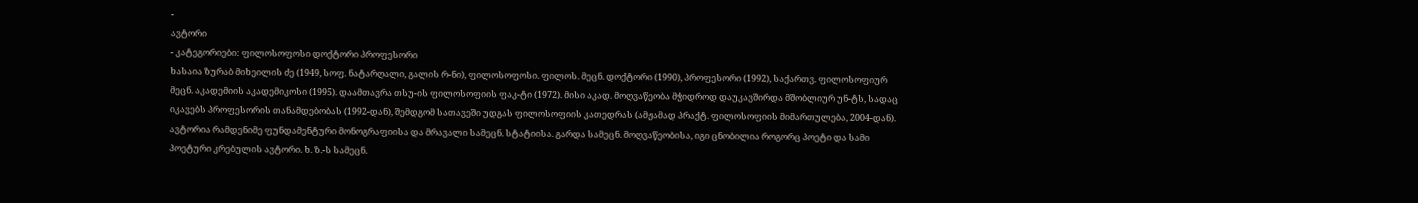-
ავტორი
- კატეგორიები: ფილოსოფოსი დოქტორი პროფესორი
ხასაია ზურაბ მიხეილის ძე (1949, სოფ. ნატარღალი, გალის რ-ნი), ფილოსოფოსი. ფილოს. მეცნ. დოქტორი (1990), პროფესორი (1992), საქართვ. ფილოსოფიურ მეცნ. აკადემიის აკადემიკოსი (1995). დაამთავრა თსუ-ის ფილოსოფიის ფაკ-ტი (1972). მისი აკად. მოღვაწეობა მჭიდროდ დაუკავშირდა მშობლიურ უნ-ტს, სადაც იკავებს პროფესორის თანამდებობას (1992-დან), შემდგომ სათავეში უდგას ფილოსოფიის კათედრას (ამჟამად პრაქტ. ფილოსოფიის მიმართულება, 2004-დან). ავტორია რამდენიმე ფუნდამენტური მონოგრაფიისა და მრავალი სამეცნ. სტატიისა. გარდა სამეცნ. მოღვაწეობისა, იგი ცნობილია როგორც პოეტი და სამი პოეტური კრებულის ავტორი. ხ. ზ.-ს სამეცნ.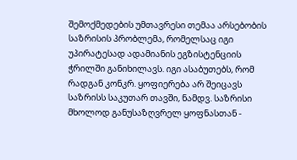შემოქმედების უმთავრესი თემაა არსებობის საზრისის პრობლემა, რომელსაც იგი უპირატესად ადამიანის ეგზისტენციის ჭრილში განიხილავს. იგი ასაბუთებს, რომ რადგან კონკრ. ყოფიერება არ შეიცავს საზრისს საკუთარ თავში, ნამდვ. საზრისი მხოლოდ განუსაზღვრელ ყოფნასთან -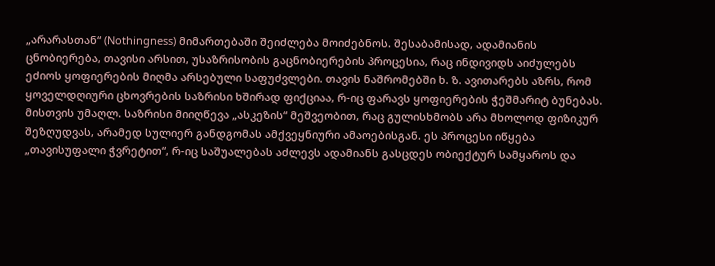„არარასთან“ (Nothingness) მიმართებაში შეიძლება მოიძებნოს. შესაბამისად, ადამიანის ცნობიერება, თავისი არსით, უსაზრისობის გაცნობიერების პროცესია, რაც ინდივიდს აიძულებს ეძიოს ყოფიერების მიღმა არსებული საფუძვლები. თავის ნაშრომებში ხ. ზ. ავითარებს აზრს, რომ ყოველდღიური ცხოვრების საზრისი ხშირად ფიქციაა, რ-იც ფარავს ყოფიერების ჭეშმარიტ ბუნებას. მისთვის უმაღლ. საზრისი მიიღწევა „ასკეზის“ მეშვეობით, რაც გულისხმობს არა მხოლოდ ფიზიკურ შეზღუდვას, არამედ სულიერ განდგომას ამქვეყნიური ამაოებისგან. ეს პროცესი იწყება „თავისუფალი ჭვრეტით“, რ-იც საშუალებას აძლევს ადამიანს გასცდეს ობიექტურ სამყაროს და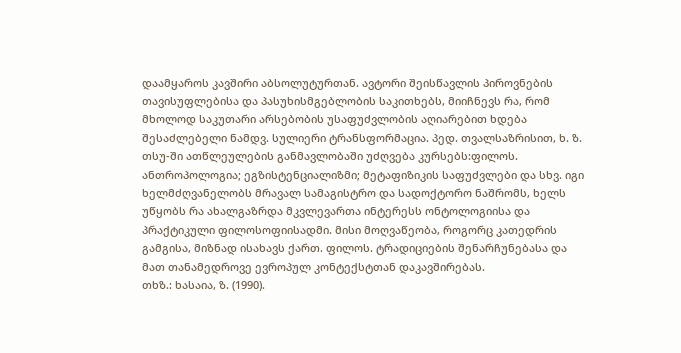დაამყაროს კავშირი აბსოლუტურთან. ავტორი შეისწავლის პიროვნების თავისუფლებისა და პასუხისმგებლობის საკითხებს, მიიჩნევს რა, რომ მხოლოდ საკუთარი არსებობის უსაფუძვლობის აღიარებით ხდება შესაძლებელი ნამდვ. სულიერი ტრანსფორმაცია. პედ. თვალსაზრისით, ხ. ზ. თსუ-ში ათწლეულების განმავლობაში უძღვება კურსებს:ფილოს. ანთროპოლოგია; ეგზისტენციალიზმი; მეტაფიზიკის საფუძვლები და სხვ. იგი ხელმძღვანელობს მრავალ სამაგისტრო და სადოქტორო ნაშრომს, ხელს უწყობს რა ახალგაზრდა მკვლევართა ინტერესს ონტოლოგიისა და პრაქტიკული ფილოსოფიისადმი. მისი მოღვაწეობა, როგორც კათედრის გამგისა, მიზნად ისახავს ქართ. ფილოს. ტრადიციების შენარჩუნებასა და მათ თანამედროვე ევროპულ კონტექსტთან დაკავშირებას.
თხზ.: ხასაია, ზ. (1990).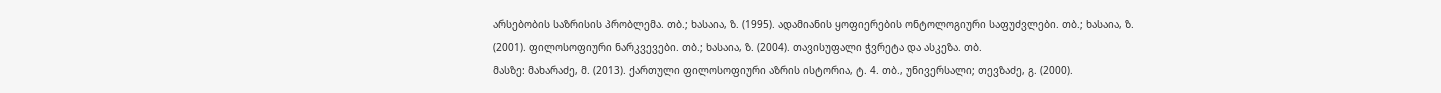არსებობის საზრისის პრობლემა. თბ.; ხასაია, ზ. (1995). ადამიანის ყოფიერების ონტოლოგიური საფუძვლები. თბ.; ხასაია, ზ. (2001). ფილოსოფიური ნარკვევები. თბ.; ხასაია, ზ. (2004). თავისუფალი ჭვრეტა და ასკეზა. თბ.
მასზე: მახარაძე, მ. (2013). ქართული ფილოსოფიური აზრის ისტორია, ტ. 4. თბ., უნივერსალი; თევზაძე, გ. (2000).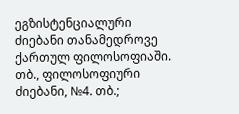ეგზისტენციალური ძიებანი თანამედროვე ქართულ ფილოსოფიაში. თბ., ფილოსოფიური ძიებანი, №4. თბ.;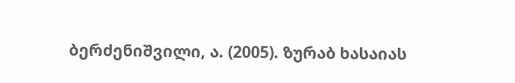ბერძენიშვილი, ა. (2005). ზურაბ ხასაიას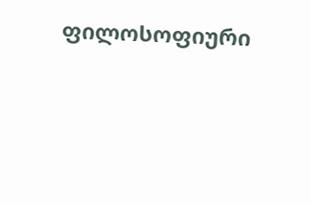ფილოსოფიური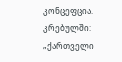კონცეფცია. კრებულში: „ქართველი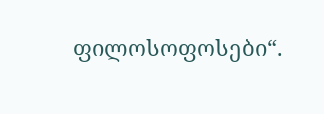ფილოსოფოსები“.